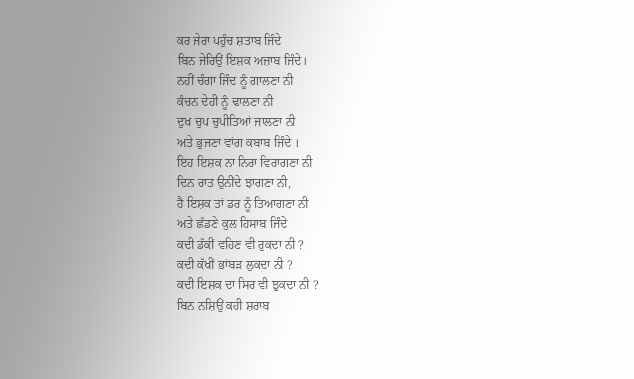ਕਰ ਜੇਰਾ ਪਹੁੰਚ ਸ਼ਤਾਬ ਜਿੰਦੇ
ਬਿਨ ਜੇਰਿਉਂ ਇਸ਼ਕ ਅਜ਼ਾਬ ਜਿੰਦੇ।
ਨਹੀਂ ਚੰਗਾ ਜਿੰਦ ਨੂੰ ਗਾਲਣਾ ਨੀ
ਕੰਚਨ ਦੇਹੀ ਨੂੰ ਢਾਲਣਾ ਨੀ
ਦੁਖ ਚੁਪ ਚੁਪੀਤਿਆਂ ਜਾਲਣਾ ਨੀ
ਅਤੇ ਭੁਜਣਾ ਵਾਂਗ ਕਬਾਬ ਜਿੰਦੇ ।
ਇਹ ਇਸ਼ਕ ਨਾ ਨਿਰਾ ਵਿਰਾਗਣਾ ਨੀ
ਦਿਨ ਰਾਤ ਉਨੀਂਦੇ ਝਾਗਣਾ ਨੀ,
ਹੈ ਇਸ਼ਕ ਤਾਂ ਡਰ ਨੂੰ ਤਿਆਗਣਾ ਨੀ
ਅਤੇ ਛੱਡਣੇ ਕੁਲ ਹਿਸਾਬ ਜਿੰਦੇ
ਕਦੀ ਡੱਕੀਂ ਵਹਿਣ ਵੀ ਰੁਕਦਾ ਨੀ ?
ਕਦੀ ਕੱਖੀਂ ਭਾਂਬੜ ਲੁਕਦਾ ਨੀ ?
ਕਦੀ ਇਸ਼ਕ ਦਾ ਸਿਰ ਵੀ ਝੁਕਦਾ ਨੀ ?
ਬਿਨ ਨਸ਼ਿਉਂ ਕਹੀ ਸ਼ਰਾਬ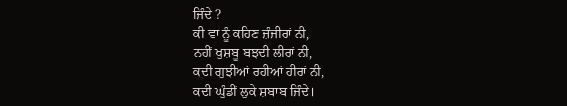ਜਿੰਦੇ ?
ਕੀ ਵਾ ਨੂੰ ਕਹਿਣ ਜ਼ੰਜੀਰਾਂ ਨੀ,
ਨਹੀਂ ਖੁਸ਼ਬੂ ਬਝਦੀ ਲੀਰਾਂ ਨੀ,
ਕਦੀ ਗੁਝੀਆਂ ਰਹੀਆਂ ਹੀਰਾਂ ਨੀ,
ਕਦੀ ਘੁੰਡੀਂ ਲੁਕੇ ਸ਼ਬਾਬ ਜਿੰਦੇ।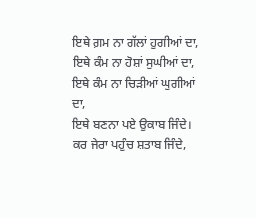ਇਥੇ ਗ਼ਮ ਨਾ ਗੱਲਾਂ ਹੁਗੀਆਂ ਦਾ,
ਇਥੇ ਕੰਮ ਨਾ ਹੋਸ਼ਾਂ ਸੁਘੀਆਂ ਦਾ,
ਇਥੇ ਕੰਮ ਨਾ ਚਿੜੀਆਂ ਘੁਗੀਆਂ ਦਾ,
ਇਥੇ ਬਣਨਾ ਪਏ ਉਕਾਬ ਜਿੰਦੇ।
ਕਰ ਜੇਰਾ ਪਹੁੰਚ ਸ਼ਤਾਬ ਜਿੰਦੇ,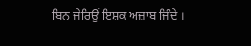ਬਿਨ ਜੇਰਿਉਂ ਇਸ਼ਕ ਅਜ਼ਾਬ ਜਿੰਦੇ ।